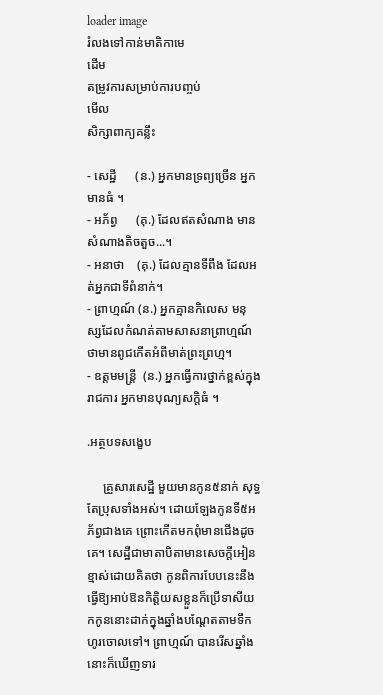loader image
រំលងទៅកាន់មាតិកាមេ
ដើម
តម្រូវការសម្រាប់ការបញ្ចប់
មើល
សិក្សាពាក្យគន្លឹះ

- សេដ្ឋី      (ន.) អ្នកមានទ្រព្យច្រើន អ្នកមានធំ ។
- អភ័ព្វ      (គុ.) ដែលឥតសំណាង មានសំណាងតិចតួច...។
- អនាថា    (គុ.) ដែលគ្មានទីពឹង ដែលអត់អ្នកជាទីពំនាក់។
- ព្រាហ្មណ៍ (ន.) អ្នកគ្មានកិលេស មនុស្សដែលកំណត់តាមសាសនាព្រាហ្មណ៍ ថាមានពូជកើតអំពីមាត់ព្រះព្រហ្ម។
- ឧត្តមមន្រ្តី  (ន.) អ្នកធ្វើការថ្នាក់ខ្ពស់ក្នុងរាជការ អ្នកមានបុណ្យសក្តិធំ ។

.អត្ថបទសង្ខេប

     គ្រួសារសេដ្ឋី មួយមានកូន៥នាក់ សុទ្ធតែប្រុសទាំងអស់។ ដោយឡែងកូនទី៥អភ័ព្វជាងគេ ព្រោះកើតមកពុំមានជើងដូចគេ។ សេដ្ឋីជាមាតាបិតាមានសេចក្តីអៀនខ្មាស់ដោយគិតថា កូនពិការបែបនេះនឹងធ្វើឱ្យអាប់ឱនកិត្តិយសខ្លួនក៏ប្រើទាសីយកកូននោះដាក់ក្នុងឆ្នាំងបណ្តែតតាមទឹកហូរចោលទៅ។ ព្រាហ្មណ៍ បានរើសឆ្នាំងនោះក៏ឃើញទារ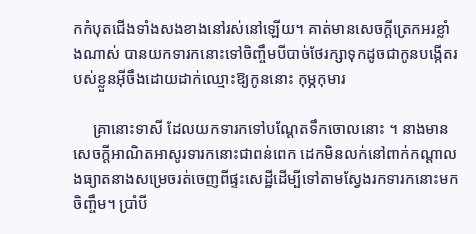កកំបុតជើងទាំងសងខាងនៅរស់នៅឡើយ។ គាត់មានសេចក្តីត្រេកអរខ្លាំងណាស់ បានយកទារកនោះទៅចិញ្ចឹមបីបាច់ថែរក្សាទុកដូចជាកូនបង្កើតរបស់ខ្លួនអ៊ីចឹងដោយដាក់ឈ្មោះឱ្យកូននោះ កុម្ភកុមារ

     គ្រានោះទាសី ដែលយកទារកទៅបណ្តែតទឹកចោលនោះ ។ នាងមានសេចក្តីអាណិតអាសូរទារកនោះជាពន់ពេក ដេកមិនលក់នៅពាក់កណ្តាលងធ្យាតនាងសម្រេចរត់ចេញពីផ្ទះសេដ្ឋីដើម្បីទៅតាមស្វែងរកទារកនោះមកចិញ្ចឹម។ ប្រាំបី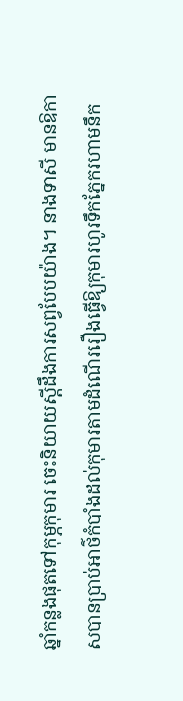ឆ្នាំកន្លងផុតទៅកុម្ភកុមារ ចេះនិយាយស្តីដឹងការសព្វបែបយ៉ាង។ នាងទាសី មានឱកាសបានប្រាប់អាថ៌កំបាំងដល់កុមារតាមដំណើររឿងធ្វើឱ្យកុមារហូរទឹកភ្នែករហាមនឹក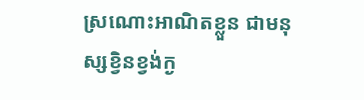ស្រណោះអាណិតខ្លួន ជាមនុស្សខ្វិនខ្វង់ក្ង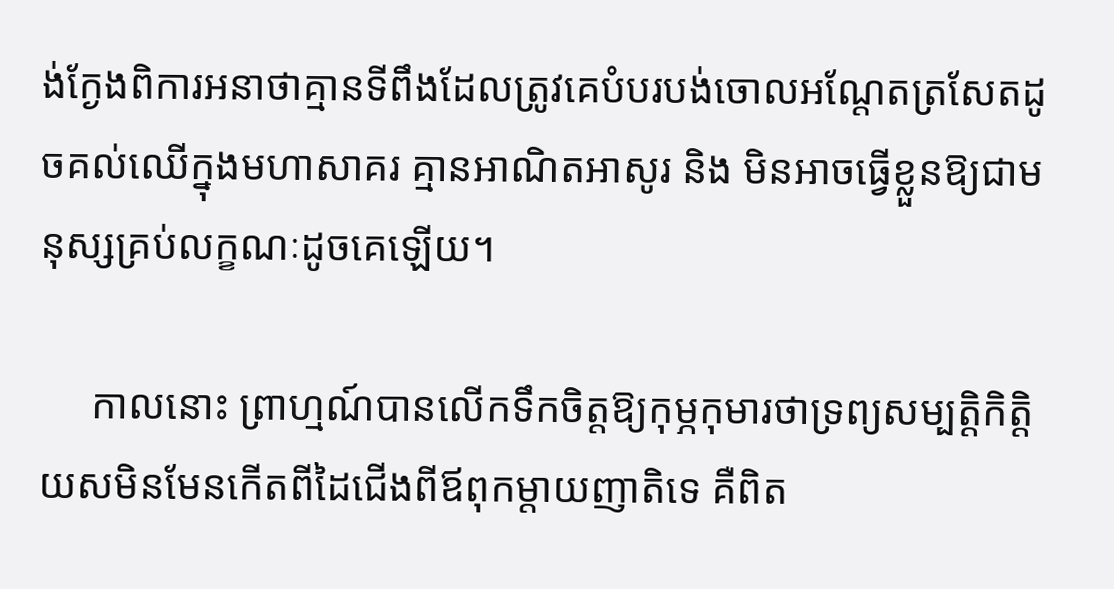ង់ក្ងែងពិការអនាថាគ្មានទីពឹងដែលត្រូវគេបំបរបង់ចោលអណ្តែតត្រសែតដូចគល់ឈើក្នុងមហាសាគរ គ្មានអាណិតអាសូរ និង មិនអាចធ្វើខ្លួនឱ្យជាមនុស្សគ្រប់លក្ខណៈដូចគេឡើយ។

     កាលនោះ ព្រាហ្មណ៍បានលើកទឹកចិត្តឱ្យកុម្ភកុមារថាទ្រព្យសម្បត្តិកិត្តិយសមិនមែនកើតពីដៃជើងពីឪពុកម្តាយញាតិទេ គឺពិត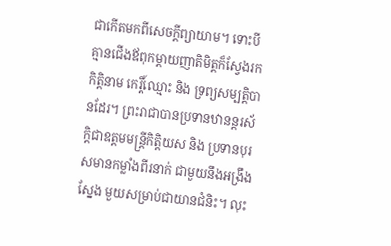ជាកើតមកពីសេចក្តីព្យាយាម។ ទោះបីគ្មានជើងឪពុកម្តាយញាតិមិត្តក៏ស្វែងរកកិត្តិនាម កេរ្តិ៍ឈ្មោះ និង ទ្រព្យសម្បត្តិបានដែរ។ ព្រះរាជាបានប្រទានឋានន្តរស័ក្តិជាឧត្តមមន្រ្តីកិត្តិយស និង ប្រទានបុរសមានកម្លាំងពីរនាក់ ជាមួយនឹងអង្រឹងស្នែង មួយសម្រាប់ជាយានជំនិះ។ លុះ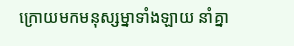ក្រោយមកមនុស្សម្នាទាំងឡាយ នាំគ្នា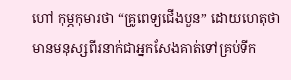ហៅ កុម្ភកុមារថា “គ្រូពេទ្យជើងបួន” ដោយហេតុថាមានមនុស្សពីរនាក់ជាអ្នកសែងគាត់ទៅគ្រប់ទីក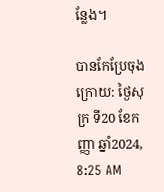ន្លែង។

បានកែប្រែចុងក្រោយ: ថ្ងៃសុក្រ ទី20 ខែកញ្ញា ឆ្នាំ2024, 8:25 AM